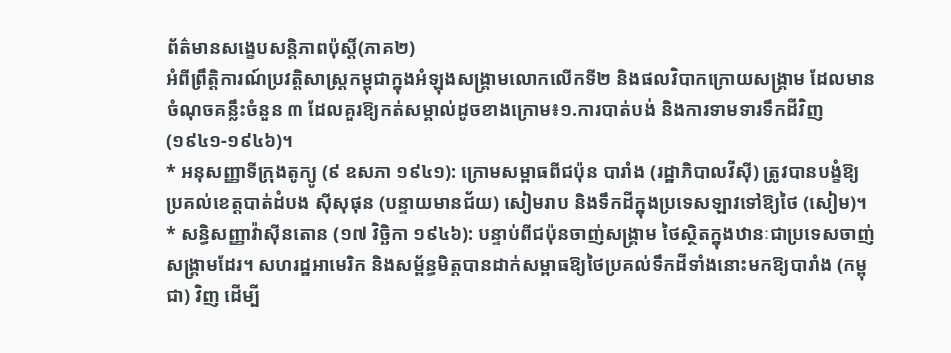ព័ត៌មានសង្ខេបសន្តិភាពប៉ុស្តិ៍(ភាគ២)
អំពីព្រឹត្តិការណ៍ប្រវត្តិសាស្ត្រកម្ពុជាក្នុងអំឡុងសង្គ្រាមលោកលើកទី២ និងផលវិបាកក្រោយសង្គ្រាម ដែលមានចំណុចគន្លឹះចំនួន ៣ ដែលគួរឱ្យកត់សម្គាល់ដូចខាងក្រោម៖១.ការបាត់បង់ និងការទាមទារទឹកដីវិញ (១៩៤១-១៩៤៦)។
* អនុសញ្ញាទីក្រុងតូក្យូ (៩ ឧសភា ១៩៤១): ក្រោមសម្ពាធពីជប៉ុន បារាំង (រដ្ឋាភិបាលវីស៊ី) ត្រូវបានបង្ខំឱ្យប្រគល់ខេត្តបាត់ដំបង ស៊ីសុផុន (បន្ទាយមានជ័យ) សៀមរាប និងទឹកដីក្នុងប្រទេសឡាវទៅឱ្យថៃ (សៀម)។
* សន្ធិសញ្ញាវ៉ាស៊ីនតោន (១៧ វិច្ឆិកា ១៩៤៦): បន្ទាប់ពីជប៉ុនចាញ់សង្គ្រាម ថៃស្ថិតក្នុងឋានៈជាប្រទេសចាញ់សង្គ្រាមដែរ។ សហរដ្ឋអាមេរិក និងសម្ព័ន្ធមិត្តបានដាក់សម្ពាធឱ្យថៃប្រគល់ទឹកដីទាំងនោះមកឱ្យបារាំង (កម្ពុជា) វិញ ដើម្បី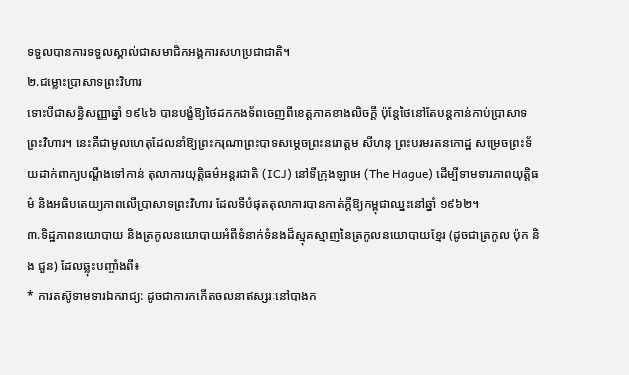ទទួលបានការទទួលស្គាល់ជាសមាជិកអង្គការសហប្រជាជាតិ។
២.ជម្លោះប្រាសាទព្រះវិហារ
ទោះបីជាសន្ធិសញ្ញាឆ្នាំ ១៩៤៦ បានបង្ខំឱ្យថៃដកកងទ័ពចេញពីខេត្តភាគខាងលិចក្តី ប៉ុន្តែថៃនៅតែបន្តកាន់កាប់ប្រាសាទព្រះវិហារ។ នេះគឺជាមូលហេតុដែលនាំឱ្យព្រះករុណាព្រះបាទសម្តេចព្រះនរោត្តម សីហនុ ព្រះបរមរតនកោដ្ឋ សម្រេចព្រះទ័យដាក់ពាក្យបណ្តឹងទៅកាន់ តុលាការយុត្តិធម៌អន្តរជាតិ (ICJ) នៅទីក្រុងឡាអេ (The Hague) ដើម្បីទាមទារភាពយុត្តិធម៌ និងអធិបតេយ្យភាពលើប្រាសាទព្រះវិហារ ដែលទីបំផុតតុលាការបានកាត់ក្តីឱ្យកម្ពុជាឈ្នះនៅឆ្នាំ ១៩៦២។
៣.ទិដ្ឋភាពនយោបាយ និងត្រកូលនយោបាយអំពីទំនាក់ទំនងដ៏ស្មុគស្មាញនៃត្រកូលនយោបាយខ្មែរ (ដូចជាត្រកូល ប៉ុក និង ជួន) ដែលឆ្លុះបញ្ចាំងពី៖
* ការតស៊ូទាមទារឯករាជ្យ: ដូចជាការកកើតចលនាឥស្សរៈនៅបាងក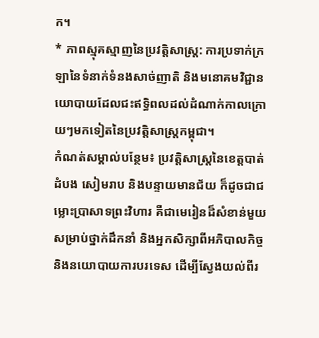ក។
* ភាពស្មុគស្មាញនៃប្រវត្តិសាស្ត្រ: ការប្រទាក់ក្រឡានៃទំនាក់ទំនងសាច់ញាតិ និងមនោគមវិជ្ជានយោបាយដែលជះឥទ្ធិពលដល់ដំណាក់កាលក្រោយៗមកទៀតនៃប្រវត្តិសាស្ត្រកម្ពុជា។
កំណត់សម្គាល់បន្ថែម៖ ប្រវត្តិសាស្ត្រនៃខេត្តបាត់ដំបង សៀមរាប និងបន្ទាយមានជ័យ ក៏ដូចជាជម្លោះប្រាសាទព្រះវិហារ គឺជាមេរៀនដ៏សំខាន់មួយសម្រាប់ថ្នាក់ដឹកនាំ និងអ្នកសិក្សាពីអភិបាលកិច្ច និងនយោបាយការបរទេស ដើម្បីស្វែងយល់ពីរ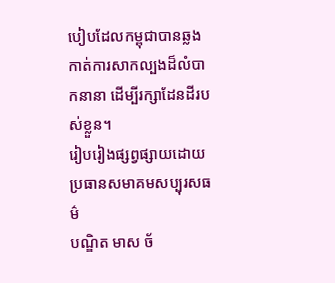បៀបដែលកម្ពុជាបានឆ្លងកាត់ការសាកល្បងដ៏លំបាកនានា ដើម្បីរក្សាដែនដីរបស់ខ្លួន។
រៀបរៀងផ្សព្វផ្សាយដោយ
ប្រធានសមាគមសប្បុរសធម៌
បណ្ឌិត មាស ច័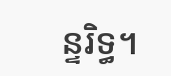ន្ទរិទ្ធ។